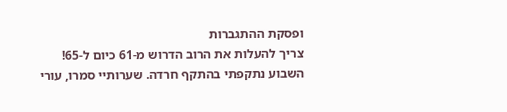ופסקת ההתגברות
צריך להעלות את הרוב הדרוש מ-61 כיום ל-65!
השבוע נתקפתי בהתקף חרדה. שערותיי סמרו, עורי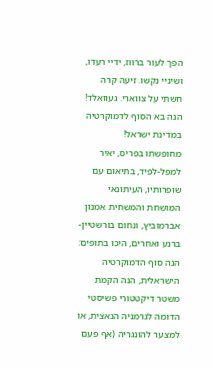הפך לעור ברווז, ידיי רעדו, ושיניי נקשו. זיעה קרה חשתי על צווארי. געוואלד! הנה בא הסוף לדמוקרטיה במדינת ישראל!
מחופשתו בפריס, יאיר למפל-לפיד, בתיאום עם שופרותיו, העיתונאי המושחת והמשחית אמנון אברמוביץ, ונחום בורשטיין-ברנע ואחרים, היכו בתופים: הנה סוף הדמוקרטיה הישראלית, הנה הקמת משטר דיקטטורי פשיסטי הדומה לגרמניה הנאצית, או למצער להונגריה (אף פעם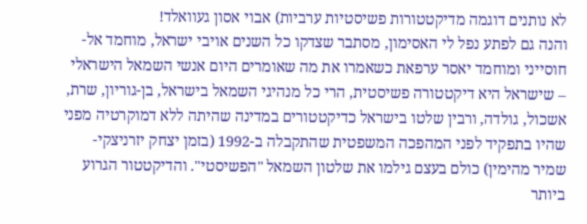לא נותנים דוגמה מדיקטטורות פשיסטיות ערביות) אבוי אסון געוואלד!
והנה גם לפתע נפל לי האסימון, מסתבר שצדקו כל השנים אויבי ישראל, מוחמד אל-חוסייני ומוחמד יאסר ערפאת כשאמרו את מה שאומרים היום אנשי השמאל הישראלי – שישראל היא דיקטטורה פשיסטית, הרי כל מנהיגי השמאל בישראל, בן-גוריון, שרת, אשכול, גולדה, ורבין שלטו בישראל כדיקטטורים במדינה שהיתה ללא דמוקרטיה מפני שהיו בתפקיד לפני המהפכה המשפטית שהתקבלה ב-1992 (בזמן יצחק יזרניצקי-שמיר מהימין) כולם בעצם גילמו את שלטון השמאל "הפשיסטי". והדיקטטור הגרוע ביותר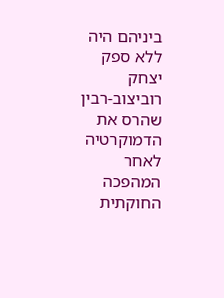ביניהם היה ללא ספק יצחק רוביצוב-רבין שהרס את הדמוקרטיה לאחר המהפכה החוקתית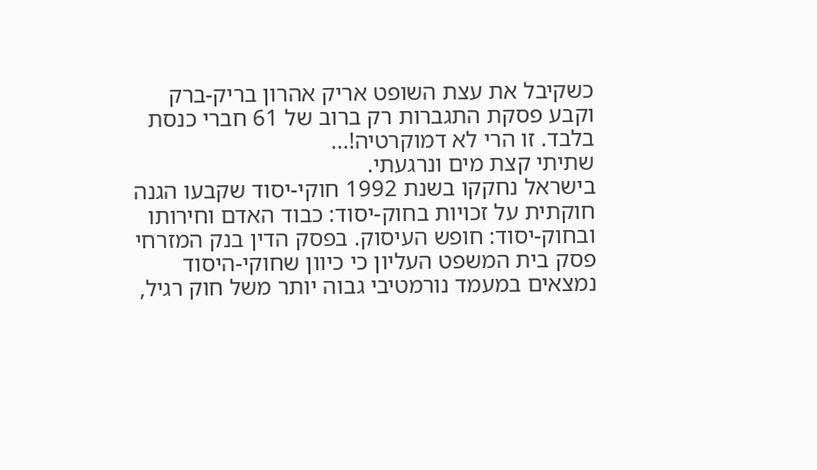כשקיבל את עצת השופט אריק אהרון בריק-ברק וקבע פסקת התגברות רק ברוב של 61 חברי כנסת בלבד. זו הרי לא דמוקרטיה!...
שתיתי קצת מים ונרגעתי.
בישראל נחקקו בשנת 1992 חוקי-יסוד שקבעו הגנה חוקתית על זכויות בחוק-יסוד: כבוד האדם וחירותו ובחוק-יסוד: חופש העיסוק. בפסק הדין בנק המזרחי פסק בית המשפט העליון כי כיוון שחוקי-היסוד נמצאים במעמד נורמטיבי גבוה יותר משל חוק רגיל,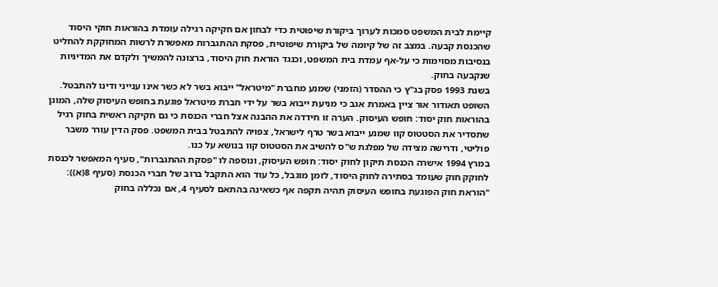קיימת לבית המשפט סמכות לערוך ביקורת שיפוטית כדי לבחון אם חקיקה רגילה עומדת בהוראות חוקי היסוד שהכנסת קבעה. במצב זה של קיומה של ביקורת שיפוטית, פסקת ההתגברות מאפשרת לרשות המחוקקת להחליט בנסיבות מסוימות כי על-אף עמדת בית המשפט, וכנגד הוראת חוק היסוד, ברצונה להמשיך ולקדם את המדיניות שנקבעה בחוק.
בשנת 1993 פסק בג"ץ כי ההסדר (הזמני) שמנע מחברת "מיטראל" ייבוא בשר לא כשר אינו ענייני ודינו להתבטל. השופט תאודור אור ציין באמרת אגב כי מניעת ייבוא בשר על ידי חברת מיטראל פוגעת בחופש העיסוק שלה, המוגן בהוראות חוק יסוד: חופש העיסוק. הערה זו חידדה את ההבנה אצל חברי הכנסת כי גם חקיקה ראשית בחוק רגיל שתסדיר את הסטטוס קוו שמנע ייבוא בשר טרף לישראל, צפויה להתבטל בבית המשפט. פסק הדין עורר משבר פוליטי, ודרישה מצידה של מפלגת ש"ס להשיב את הסטטוס קוו בנושא על כנו.
במרץ 1994 אישרה הכנסת תיקון לחוק יסוד: חופש העיסוק, ונוספה לו "פסקת ההתגברות", סעיף המאפשר לכנסת לחוקק חוק שעומד בסתירה לחוק היסוד, לזמן מוגבל, כל עוד הוא התקבל ברוב של חברי הכנסת (סעיף 8(א)): "הוראת חוק הפוגעת בחופש העיסוק תהיה תקפה אף כשאינה בהתאם לסעיף 4, אם נכללה בחוק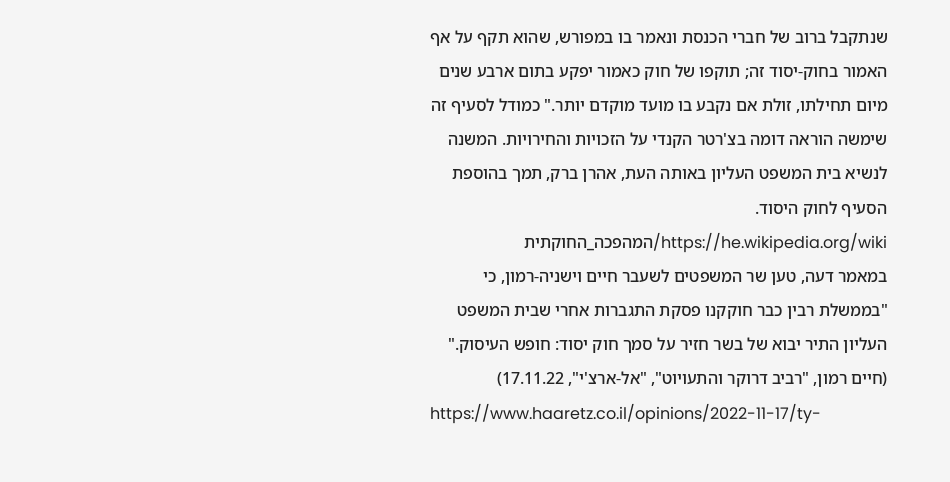שנתקבל ברוב של חברי הכנסת ונאמר בו במפורש, שהוא תקף על אף האמור בחוק-יסוד זה; תוקפו של חוק כאמור יפקע בתום ארבע שנים מיום תחילתו, זולת אם נקבע בו מועד מוקדם יותר." כמודל לסעיף זה שימשה הוראה דומה בצ'רטר הקנדי על הזכויות והחירויות. המשנה לנשיא בית המשפט העליון באותה העת, אהרן ברק, תמך בהוספת הסעיף לחוק היסוד.
https://he.wikipedia.org/wiki/המהפכה_החוקתית
במאמר דעה, טען שר המשפטים לשעבר חיים וישניה-רמון, כי "בממשלת רבין כבר חוקקנו פסקת התגברות אחרי שבית המשפט העליון התיר יבוא של בשר חזיר על סמך חוק יסוד: חופש העיסוק."
(חיים רמון, "רביב דרוקר והתעויוט", "אל-ארצ'י", 17.11.22)
https://www.haaretz.co.il/opinions/2022-11-17/ty-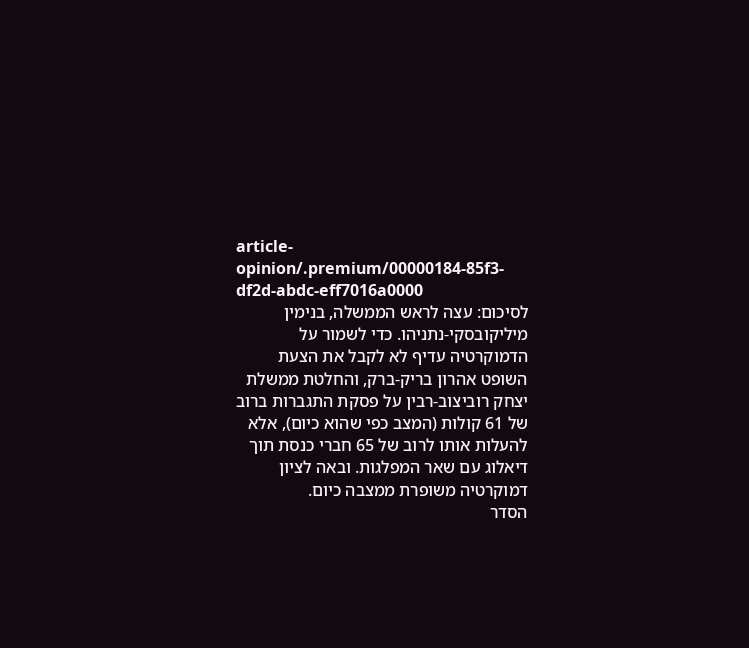article-opinion/.premium/00000184-85f3-df2d-abdc-eff7016a0000
לסיכום: עצה לראש הממשלה, בנימין מיליקובסקי-נתניהו. כדי לשמור על הדמוקרטיה עדיף לא לקבל את הצעת השופט אהרון בריק-ברק, והחלטת ממשלת יצחק רוביצוב-רבין על פסקת התגברות ברוב של 61 קולות (המצב כפי שהוא כיום), אלא להעלות אותו לרוב של 65 חברי כנסת תוך דיאלוג עם שאר המפלגות. ובאה לציון דמוקרטיה משופרת ממצבה כיום.
הסדר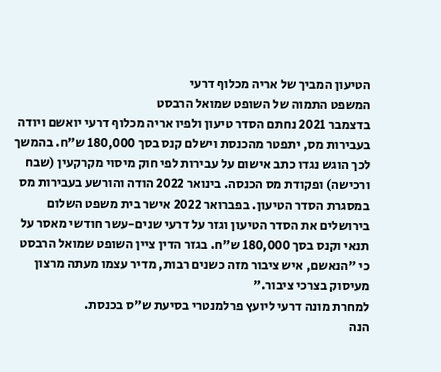הטיעון המביך של אריה מכלוף דרעי
המשפט התמוה של השופט שמואל הרבסט
בדצמבר 2021 נחתם הסדר טיעון ולפיו אריה מכלוף דרעי יואשם ויודה בעבירות מס, יתפטר מהכנסת וישלם קנס בסך 180,000 ש"ח. בהמשך לכך הוגש נגדו כתב אישום על עבירות לפי חוק מיסוי מקרקעין (שבח ורכישה) ופקודת מס הכנסה. בינואר 2022 הודה והורשע בעבירות מס במסגרת הסדר הטיעון. בפברואר 2022 אישר בית משפט השלום בירושלים את הסדר הטיעון וגזר על דרעי שנים-עשר חודשי מאסר על תנאי וקנס בסך 180,000 ש"ח. בגזר הדין ציין השופט שמואל הרבסט כי "הנאשם, איש ציבור מזה כשנים רבות, מדיר עצמו מעתה מרצון מעיסוק בצרכי ציבור."
למחרת מונה דרעי ליועץ פרלמנטרי בסיעת ש"ס בכנסת.
הנה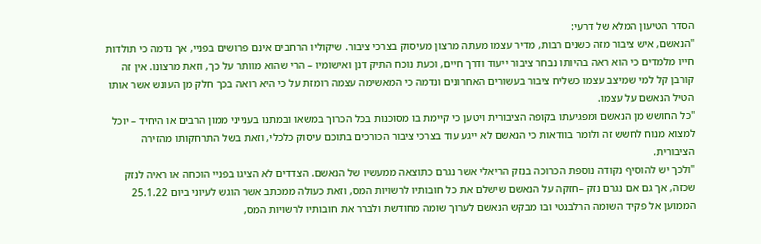הסדר הטיעון המלא של דרעי:
"הנאשם, איש ציבור מזה כשנים רבות, מדיר עצמו מעתה מרצון מעיסוק בצרכי ציבור. שיקוליו הרחבים אינם פרושים בפניי, אך נדמה כי תולדות חייו מלמדים כי הוא ראה בהיותו נבחר ציבור ייעוד ודרך חיים, וכעת נוכח התיק דנן ואישומיו – הרי שהוא מוותר על כך, וזאת מרצונו. אין זה קורבן קל למי שמיצב עצמו כשליח ציבור בעשורים האחרונים ונדמה כי המאשימה עצמה רומזת על כי היא רואה בכך חלק מן העונש אשר אותו הטיל הנאשם על עצמו.
"כל החושש מן הנאשם ומפגיעתו בקופה הציבורית ויטען כי קיימת בו מסוכנות בכל הכרוך במשאו ובמתנו בענייני ממון הרבים או היחיד – יוכל למצוא מנוח לחשש זה ולומר בוודאות כי הנאשם לא ייגע עוד בצרכי ציבור הכורכים בתוכם עיסוק כלכלי, וזאת בשל התרחקותו מהזירה הציבורית.
"ולכך יש להוסיף נקודה נוספת הכרוכה בנזק הריאלי אשר נגרם כתוצאה ממעשיו של הנאשם. הצדדים לא הציגו בפניי הוכחה או ראיה לנזק שכזה, אך גם אם נגרם נזק –חזקה על הנאשם שישלם את כל חובותיו לרשויות המס, וזאת כעולה ממכתב אשר הוגש לעיוני ביום 25.1.22 הממוען אל פקיד השומה הרלבנטי ובו מבקש הנאשם לערוך שומה מחודשת ולברר את חובותיו לרשויות המס,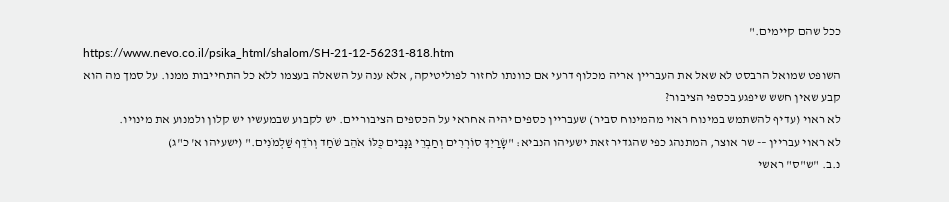ככל שהם קיימים."
https://www.nevo.co.il/psika_html/shalom/SH-21-12-56231-818.htm
השופט שמואל הרבסט לא שאל את העבריין אריה מכלוף דרעי אם כוונתו לחזור לפוליטיקה, אלא ענה על השאלה בעצמו ללא כל התחייבות ממנו. על סמך מה הוא קבע שאין חשש שיפגע בכספי הציבור?
לא ראוי (עדיף להשתמש במינוח ראוי מהמינוח סביר) שעבריין כספים יהיה אחראי על הכספים הציבוריים. יש לקבוע שבמעשיו יש קלון ולמנוע את מינויו.
לא ראוי עבריין –- שר אוצר, המתנהג כפי שהגדיר זאת ישעיהו הנביא: "שָׂרַיִךְ סוֹרְרִים וְחַבְרֵי גַּנָּבִים כֻּלּוֹ אֹהֵב שֹׁחַד וְרֹדֵף שַׁלְמֹנִים." (ישעיהו א' כ"ג)
נ.ב. "ש"ס" ראשי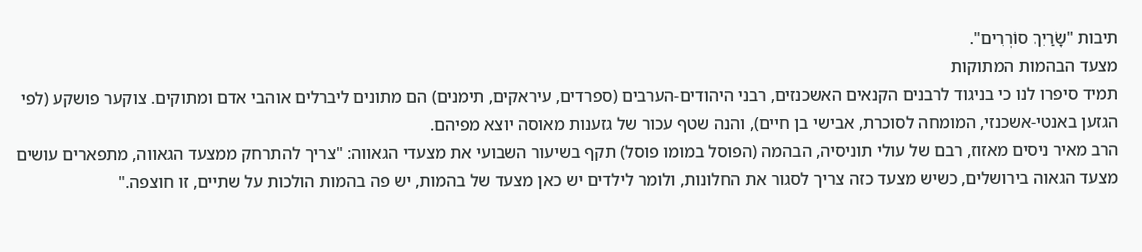תיבות "שָׂרַיִךְ סוֹרְרִים".
מצעד הבהמות המתוקות
תמיד סיפרו לנו כי בניגוד לרבנים הקנאים האשכנזים, רבני היהודים-הערבים (ספרדים, עיראקים, תימנים) הם מתונים ליברלים אוהבי אדם ומתוקים. צוקער פושקע (לפי הגזען באנטי-אשכנזי, המומחה לסוכרת, אבישי בן חיים), והנה שטף עכור של גזענות מאוסה יוצא מפיהם.
הרב מאיר ניסים מאזוז, רבם של עולי תוניסיה, הבהמה (הפוסל במומו פוסל) תקף בשיעור השבועי את מצעדי הגאווה: "צריך להתרחק ממצעד הגאווה, מתפארים עושים מצעד הגאוה בירושלים, כשיש מצעד כזה צריך לסגור את החלונות, ולומר לילדים יש כאן מצעד של בהמות, יש פה בהמות הולכות על שתיים, זו חוצפה."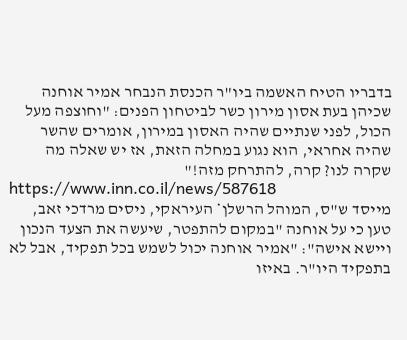בדבריו הטיח האשמה ביו"ר הכנסת הנבחר אמיר אוחנה שכיהן בעת אסון מירון כשר לביטחון הפנים: "וחוצפה מעל הכול, לפני שנתיים שהיה האסון במירון, אומרים שהשר שהיה אחראי, הוא נגוע במחלה הזאת, אז יש שאלה מה שקרה לנו? קרה, להתרחק מזה!"
https://www.inn.co.il/news/587618
מייסד ש"ס, המוהל הרשלן* העיראקי, ניסים מרדכי זאב, טען כי על אוחנה "במקום להתפטר, שיעשה את הצעד הנכון ויישא אישה": "אמיר אוחנה יכול לשמש בכל תפקיד, אבל לא בתפקיד היו"ר. באיזו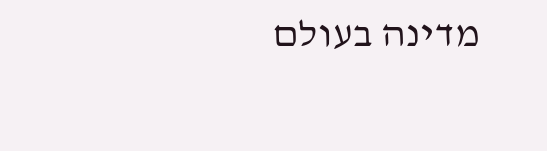מדינה בעולם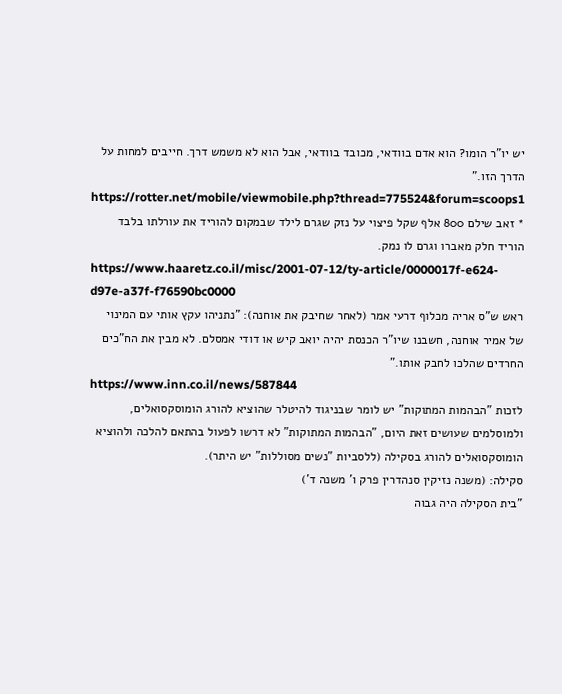יש יו"ר הומו? הוא אדם בוודאי, מכובד בוודאי, אבל הוא לא משמש דרך. חייבים למחות על הדרך הזו."
https://rotter.net/mobile/viewmobile.php?thread=775524&forum=scoops1
* זאב שילם 800 אלף שקל פיצוי על נזק שגרם לילד שבמקום להוריד את עורלתו בלבד הוריד חלק מאברו וגרם לו נמק.
https://www.haaretz.co.il/misc/2001-07-12/ty-article/0000017f-e624-d97e-a37f-f76590bc0000
ראש ש"ס אריה מכלוף דרעי אמר (לאחר שחיבק את אוחנה): "נתניהו עקץ אותי עם המינוי של אמיר אוחנה, חשבנו שיו"ר הכנסת יהיה יואב קיש או דודי אמסלם. לא מבין את הח"כים החרדים שהלכו לחבק אותו."
https://www.inn.co.il/news/587844
לזכות "הבהמות המתוקות" יש לומר שבניגוד להיטלר שהוציא להורג הומוסקסואלים, ולמוסלמים שעושים זאת היום, "הבהמות המתוקות" לא דרשו לפעול בהתאם להלכה ולהוציא הומוסקסואלים להורג בסקילה (ללסביות "נשים מסוללות" יש היתר).
סקילה: (משנה נזיקין סנהדרין פרק ו' משנה ד')
"בית הסקילה היה גבוה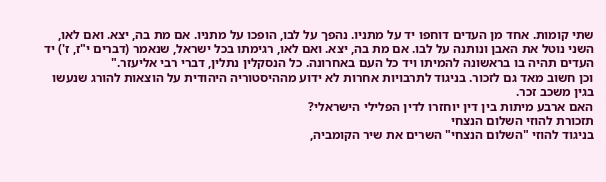שתי קומות. אחד מן העדים דוחפו יד על מתניו. נהפך על לבו, הופכו על מתניו. אם מת בה, יצא. ואם לאו, השני נוטל את האבן ונותנה על לבו. אם מת בה, יצא. ואם לאו, רגימתו בכל ישראל, שנאמר (דברים י"ז, ז') יד העדים תהיה בו בראשונה להמיתו ויד כל העם באחרונה. כל הנסקלין נתלין, דברי רבי אליעזר."
וכן חשוב מאד גם לזכור. בניגוד לתרבויות אחרות לא ידוע מההיסטוריה היהודית על הוצאות להורג שנעשו בגין משכב זכר.
האם ארבע מיתות בין דין יוחזרו לדין הפלילי הישראלי?
תזכורת להוזי השלום הנצחי
בניגוד להוזי "השלום הנצחי" השרים את שיר הקומביה,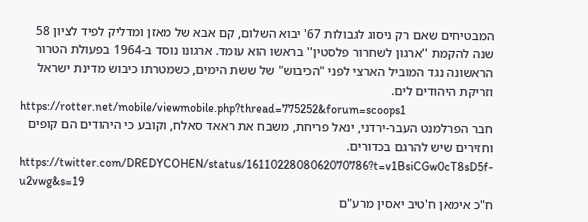המבטיחים שאם רק ניסוג לגבולות 67' יבוא השלום, קם אבא של מאזן ומדליק לפיד לציון 58 שנה להקמת ''ארגון לשחרור פלסטין'' בראשו הוא עומד. ארגונו נוסד ב-1964 בפעולת הטרור הראשונה נגד המוביל הארצי לפני "הכיבוש" של ששת הימים, כשמטרתו כיבוש מדינת ישראל וזריקת היהודים לים.
https://rotter.net/mobile/viewmobile.php?thread=775252&forum=scoops1
חבר הפרלמנט העבר-ירדני, ינאל פריחת, משבח את ראאד סאלח, וקובע כי היהודים הם קופים וחזירים שיש להרגם בכדורים.
https://twitter.com/DREDYCOHEN/status/1611022808062070786?t=v1BsiCGw0cT8sD5f-u2vwg&s=19
ח"כ אימאן ח'טיב יאסין מרע"ם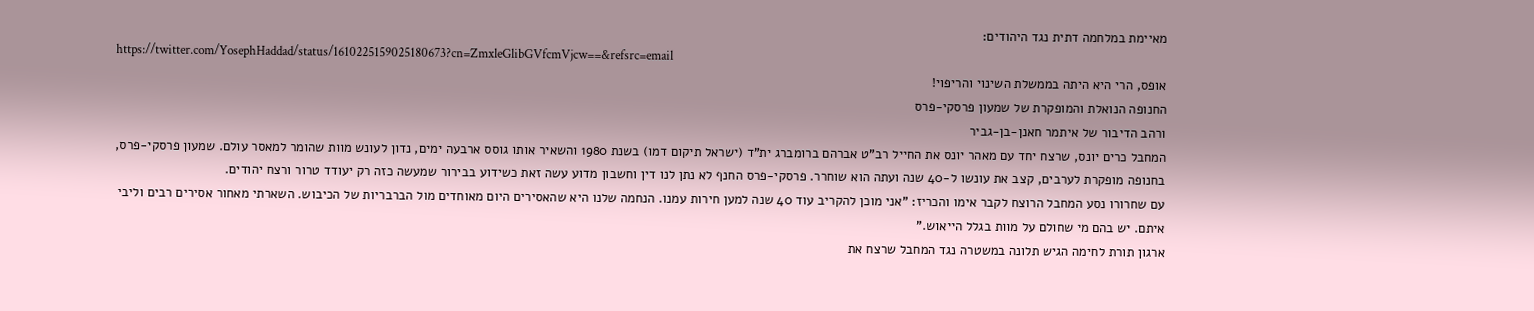מאיימת במלחמה דתית נגד היהודים:
https://twitter.com/YosephHaddad/status/1610225159025180673?cn=ZmxleGlibGVfcmVjcw==&refsrc=email
אופס, הרי היא היתה בממשלת השינוי והריפוי!
החנופה הנואלת והמופקרת של שמעון פרסקי-פרס
ורהב הדיבור של איתמר חאנן-בן-גביר
המחבל כרים יונס, שרצח יחד עם מאהר יונס את החייל רב"ט אברהם ברומברג ית"ד (ישראל תיקום דמו) בשנת 1980 והשאיר אותו גוסס ארבעה ימים, נדון לעונש מוות שהומר למאסר עולם. שמעון פרסקי-פרס, בחנופה מופקרת לערבים, קצב את עונשו ל-40 שנה ועתה הוא שוחרר. פרסקי-פרס החנף לא נתן לנו דין וחשבון מדוע עשה זאת כשידוע בבירור שמעשה כזה רק יעודד טרור ורצח יהודים.
עם שחרורו נסע המחבל הרוצח לקבר אימו והכריז: "אני מוכן להקריב עוד 40 שנה למען חירות עמנו. הנחמה שלנו היא שהאסירים היום מאוחדים מול הברבריות של הכיבוש. השארתי מאחור אסירים רבים וליבי איתם. יש בהם מי שחולם על מוות בגלל הייאוש."
ארגון תורת לחימה הגיש תלונה במשטרה נגד המחבל שרצח את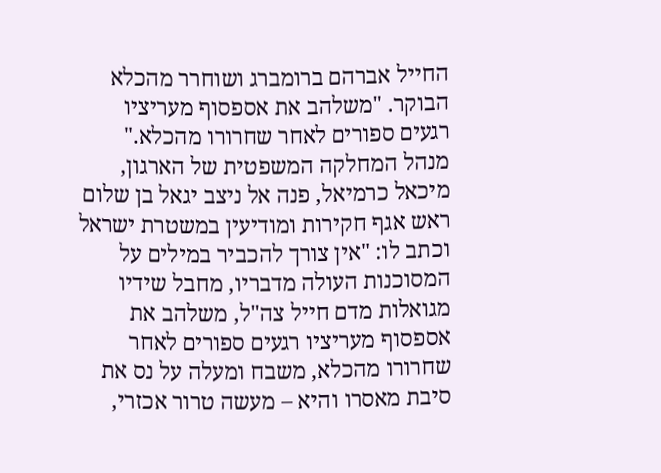החייל אברהם ברומברג ושוחרר מהכלא הבוקר. "משלהב את אספסוף מעריציו רגעים ספורים לאחר שחרורו מהכלא."
מנהל המחלקה המשפטית של הארגון, מיכאל כרמיאל, פנה אל ניצב יגאל בן שלום ראש אגף חקירות ומודיעין במשטרת ישראל וכתב לו: "אין צורך להכביר במילים על המסוכנות העולה מדבריו, מחבל שידיו מגואלות מדם חייל צה"ל, משלהב את אספסוף מעריציו רגעים ספורים לאחר שחרורו מהכלא, משבח ומעלה על נס את סיבת מאסרו והיא – מעשה טרור אכזרי,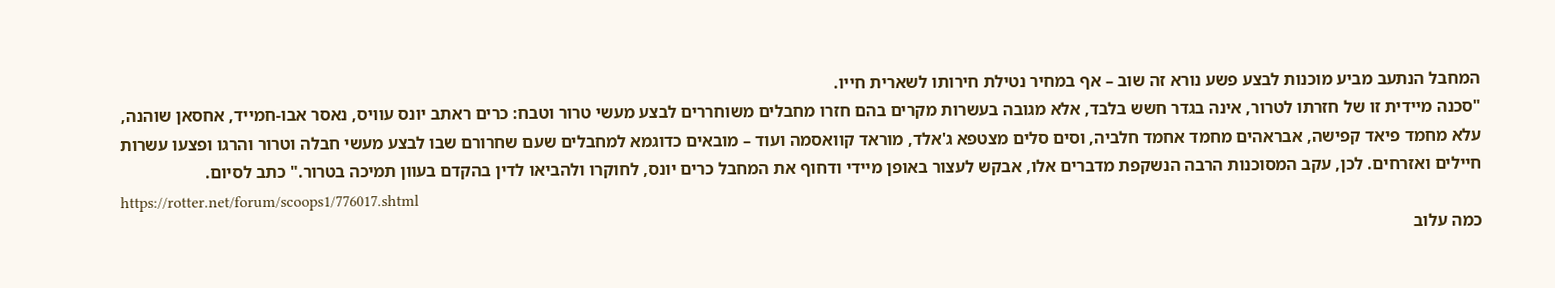המחבל הנתעב מביע מוכנות לבצע פשע נורא זה שוב – אף במחיר נטילת חירותו לשארית חייו.
"סכנה מיידית זו של חזרתו לטרור, אינה בגדר חשש בלבד, אלא מגובה בעשרות מקרים בהם חזרו מחבלים משוחררים לבצע מעשי טרור וטבח: כרים ראתב יונס עוויס, נאסר אבו-חמייד, אחסאן שוהנה, עלא מחמד פיאד קפישה, אבראהים מחמד אחמד חלביה, וסים סלים מצטפא ג'אלד, מוראד קוואסמה ועוד – מובאים כדוגמא למחבלים שעם שחרורם שבו לבצע מעשי חבלה וטרור והרגו ופצעו עשרות חיילים ואזרחים. לכן, עקב המסוכנות הרבה הנשקפת מדברים אלו, אבקש לעצור באופן מיידי ודחוף את המחבל כרים יונס, לחוקרו ולהביאו לדין בהקדם בעוון תמיכה בטרור." כתב לסיום.
https://rotter.net/forum/scoops1/776017.shtml
כמה עלוב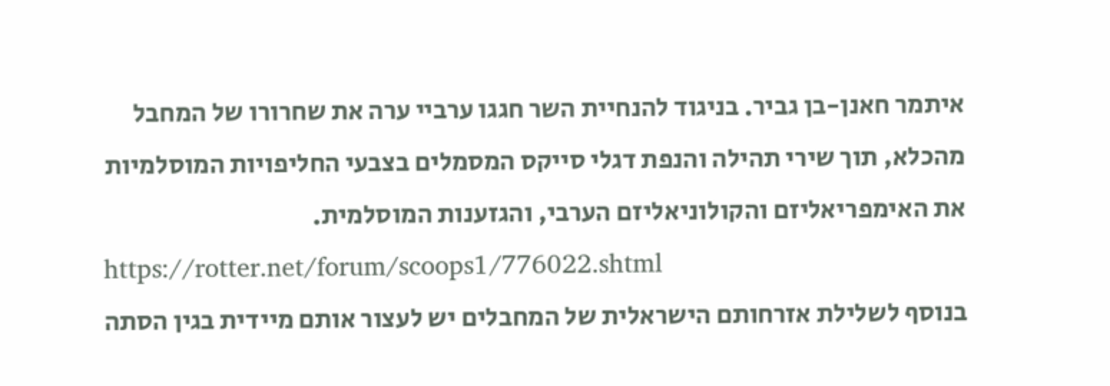איתמר חאנן-בן גביר. בניגוד להנחיית השר חגגו ערביי ערה את שחרורו של המחבל מהכלא, תוך שירי תהילה והנפת דגלי סייקס המסמלים בצבעי החליפויות המוסלמיות את האימפריאליזם והקולוניאליזם הערבי, והגזענות המוסלמית.
https://rotter.net/forum/scoops1/776022.shtml
בנוסף לשלילת אזרחותם הישראלית של המחבלים יש לעצור אותם מיידית בגין הסתה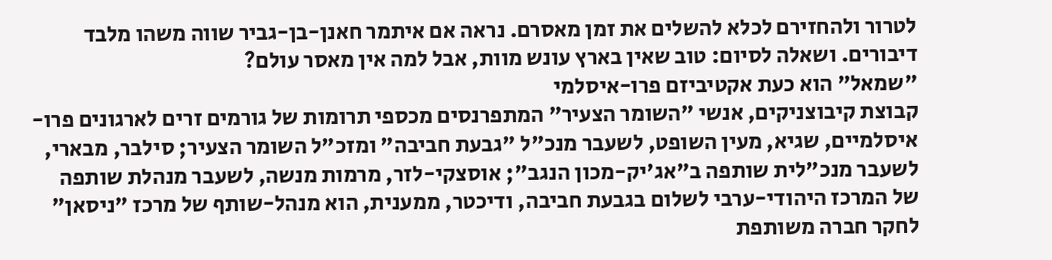לטרור ולהחזירם לכלא להשלים את זמן מאסרם. נראה אם איתמר חאנן-בן-גביר שווה משהו מלבד דיבורים. ושאלה לסיום: טוב שאין בארץ עונש מוות, אבל למה אין מאסר עולם?
"שמאל" הוא כעת אקטיביזם פרו-איסלמי
קבוצת קיבוצניקים, אנשי "השומר הצעיר" המתפרנסים מכספי תרומות של גורמים זרים לארגונים פרו-איסלמיים, שגיא, מעין השופט, לשעבר מנכ"ל "גבעת חביבה" ומזכ"ל השומר הצעיר; סילבר, מבארי, לשעבר מנכ"לית שותפה ב"אג'יק-מכון הנגב"; אוסצקי-לזר, מרמות מנשה, לשעבר מנהלת שותפה של המרכז היהודי-ערבי לשלום בגבעת חביבה, ודיכטר, ממענית, הוא מנהל-שותף של מרכז "ניסאן" לחקר חברה משותפת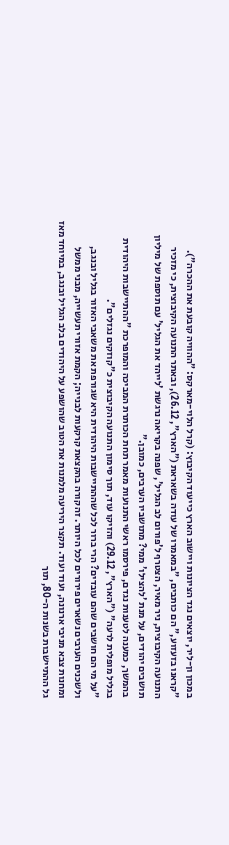במכון ון-ליר, יוצאים נגד הציונות ויישוב הארץ כייעוד הקיבוץ: (קרל הלוי-מארקס: "ההוויה קובעת את ההכרה").
"קראנו בזעזוע," הם כותבים, "במאמרו של עודה בשאראת ("הארץ", 26.12), ובאתר התנועה הקיבוצית, כי מזכיר התנועה הקיבוצית, ניר מאיר, הצטרף ל'פורום לב הגליל', שפנה בקריאה נרגשת 'לייהד את הגליל' עם תוספת של מיליון תושבים יהודים, על מנת 'להצילו' ממי? מתושביו הערבים, כמובן."
בהמשך, כמענה לטענות נגדם, פירסמו ראשי התנועות מאמר תחת הכותרת המביכה והמופרכת "ההתיישבות היהודית בגליל מופלית לרעה" ("הארץ", 29.12) והזיקו עוד, תוך סימון התנועה הקיבוצית כ"קוזקים נגזלים".
"על מי הם חושבים שהם עובדים? הרי ברור לכל שההתיישבות היהודית היא שגורפת את משאבי האזור בגליל ובנגב, ולשכנים הערבים נשארים פירורים לכל היותר. זה קורה בהקצאת קרקעות לבנייה; הקמת אזורי תעשייה, מבני ממשל ומחנות צבא מניבי ארנונה, ועוד ועוד. תקצר היריעה מלמנות את הטוב שהושפע על היהודים בלב הגליל ובנגב, במיוחד מאז גל ההתיישבות בשנות ה-80, תוך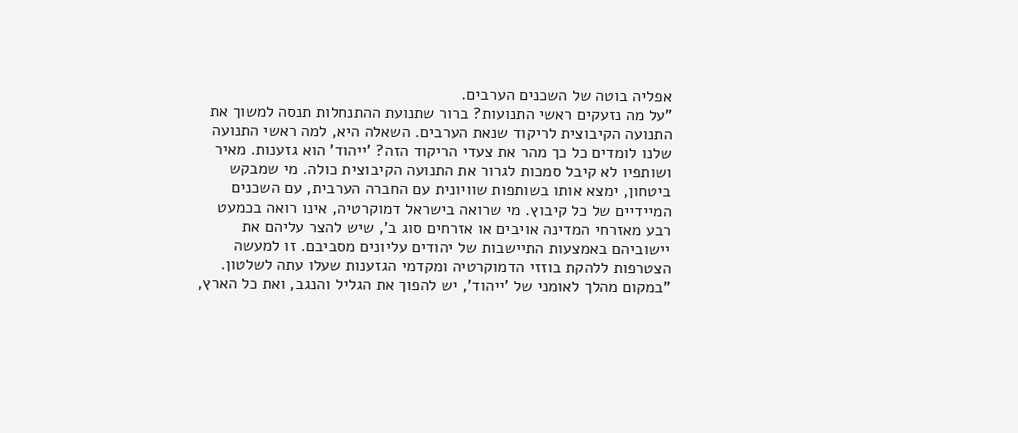אפליה בוטה של השכנים הערבים.
"על מה נזעקים ראשי התנועות? ברור שתנועת ההתנחלות תנסה למשוך את התנועה הקיבוצית לריקוד שנאת הערבים. השאלה היא, למה ראשי התנועה שלנו לומדים כל כך מהר את צעדי הריקוד הזה? 'ייהוד' הוא גזענות. מאיר ושותפיו לא קיבל סמכות לגרור את התנועה הקיבוצית כולה. מי שמבקש ביטחון, ימצא אותו בשותפות שוויונית עם החברה הערבית, עם השכנים המיידיים של כל קיבוץ. מי שרואה בישראל דמוקרטיה, אינו רואה בכמעט רבע מאזרחי המדינה אויבים או אזרחים סוג ב', שיש להצר עליהם את יישוביהם באמצעות התיישבות של יהודים עליונים מסביבם. זו למעשה הצטרפות ללהקת בוזזי הדמוקרטיה ומקדמי הגזענות שעלו עתה לשלטון.
"במקום מהלך לאומני של 'ייהוד', יש להפוך את הגליל והנגב, ואת כל הארץ,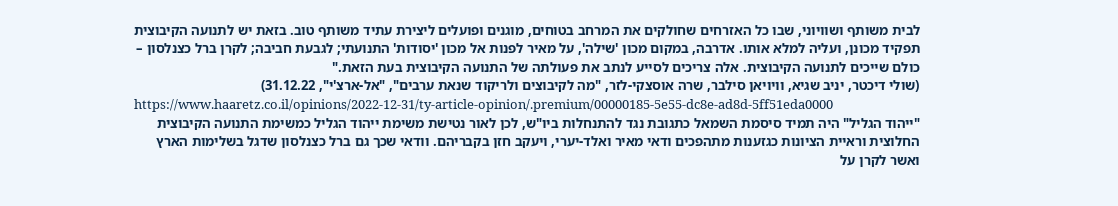לבית משותף ושוויוני, שבו כל האזרחים שחולקים את המרחב בטוחים, מוגנים ופועלים ליצירת עתיד משותף טוב. בזאת יש לתנועה הקיבוצית תפקיד מכונן, ועליה למלא אותו. אדרבה, במקום מכון 'שילה', על מאיר לפנות אל מכון 'יסודות' התנועתי; לגבעת חביבה; לקרן ברל כצנלסון – כולם שייכים לתנועה הקיבוצית. אלה צריכים לסייע לנתב את פעולתה של התנועה הקיבוצית בעת הזאת."
(שולי דיכטר, יניב שגיא, וויויאן סילבר, שרה אוסצקי-לזר, "מה לקיבוצים ולריקוד שנאת ערבים", "אל-ארצ'י", 31.12.22)
https://www.haaretz.co.il/opinions/2022-12-31/ty-article-opinion/.premium/00000185-5e55-dc8e-ad8d-5ff51eda0000
"ייהוד הגליל" היה תמיד סיסמת השמאל כתגובת נגד להתנחלות ביו"ש, לכן לאור נטישת משימת ייהוד הגליל כמשימת התנועה הקיבוצית החלוצית וראיית הציונות כגזענות מתהפכים ודאי מאיר ואלד-יערי, ויעקב חזן בקבריהם. וודאי שכך גם ברל כצנלסון שדגל בשלימות הארץ ואשר לקרן על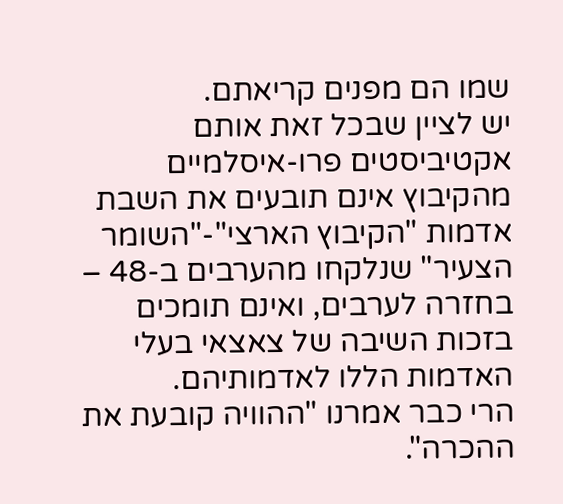שמו הם מפנים קריאתם.
יש לציין שבכל זאת אותם אקטיביסטים פרו-איסלמיים מהקיבוץ אינם תובעים את השבת אדמות "הקיבוץ הארצי"-"השומר הצעיר" שנלקחו מהערבים ב-48 – בחזרה לערבים, ואינם תומכים בזכות השיבה של צאצאי בעלי האדמות הללו לאדמותיהם.
הרי כבר אמרנו "ההוויה קובעת את ההכרה".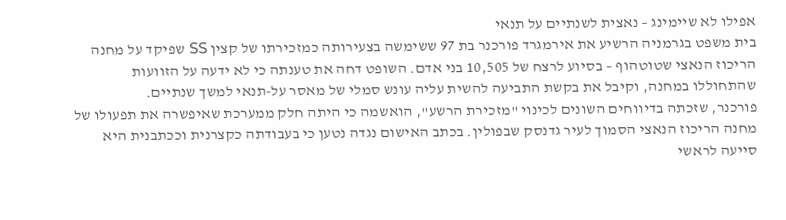אפילו לא שיימינג – נאצית לשנתיים על תנאי
בית משפט בגרמניה הרשיע את אירמגרד פורכנר בת 97 ששימשה בצעירותה כמזכירתו של קצין SS שפיקד על מחנה הריכוז הנאצי שטוטהוף – בסיוע לרצח של 10,505 בני אדם. השופט דחה את טענתה כי לא ידעה על הזוועות שהתחוללו במחנה, וקיבל את בקשת התביעה להשית עליה עונש סמלי של מאסר על-תנאי למשך שנתיים.
פורכנר, שזכתה בדיווחים השונים לכינוי "מזכירת הרשע", הואשמה כי היתה חלק ממערכת שאיפשרה את תפעולו של מחנה הריכוז הנאצי הסמוך לעיר גדנסק שבפולין. בכתב האישום נגדה נטען כי בעבודתה כקצרנית וככתבנית היא סייעה לראשי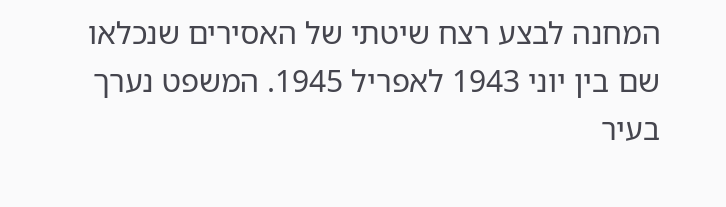המחנה לבצע רצח שיטתי של האסירים שנכלאו שם בין יוני 1943 לאפריל 1945. המשפט נערך בעיר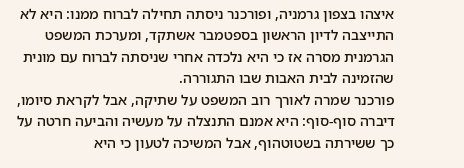איצהו בצפון גרמניה, ופורכנר ניסתה תחילה לברוח ממנו: היא לא התייצבה לדיון הראשון בספטמבר אשתקד, ומערכת המשפט הגרמנית מסרה אז כי היא נלכדה אחרי שניסתה לברוח עם מונית שהזמינה לבית האבות שבו התגוררה.
פורכנר שמרה לאורך רוב המשפט על שתיקה, אבל לקראת סיומו, דיברה סוף-סוף: היא אמנם התנצלה על מעשיה והביעה חרטה על כך ששירתה בשטוטהוף, אבל המשיכה לטעון כי היא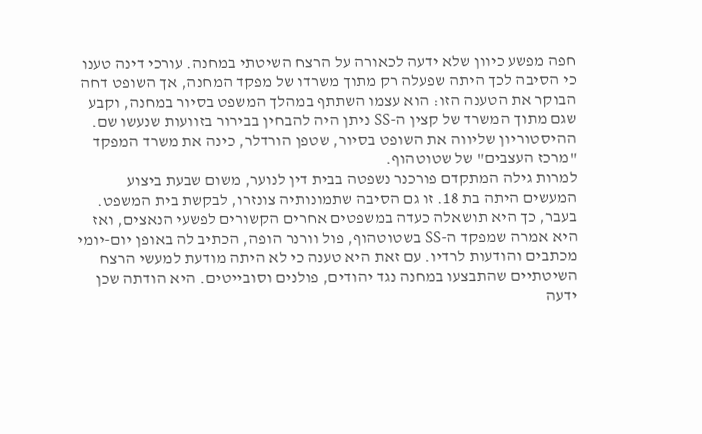חפה מפשע כיוון שלא ידעה לכאורה על הרצח השיטתי במחנה. עורכי דינה טענו כי הסיבה לכך היתה שפעלה רק מתוך משרדו של מפקד המחנה, אך השופט דחה הבוקר את הטענה הזו: הוא עצמו השתתף במהלך המשפט בסיור במחנה, וקבע שגם מתוך המשרד של קצין ה-SS ניתן היה להבחין בבירור בזוועות שנעשו שם. ההיסטוריון שליווה את השופט בסיור, שטפן הורדלר, כינה את משרד המפקד "מרכז העצבים" של שטוטהוף.
למרות גילה המתקדם פורכנר נשפטה בבית דין לנוער, משום שבעת ביצוע המעשים היתה בת 18. זו גם הסיבה שתמונותיה צונזרו, לבקשת בית המשפט. בעבר, כך היא תושאלה כעדה במשפטים אחרים הקשורים לפשעי הנאצים, ואז היא אמרה שמפקד ה-SS בשטוטהוף, פול וורנר הופה, הכתיב לה באופן יום-יומי מכתבים והודעות לרדיו. עם זאת היא טענה כי לא היתה מודעת למעשי הרצח השיטתיים שהתבצעו במחנה נגד יהודים, פולנים וסובייטים. היא הודתה שכן ידעה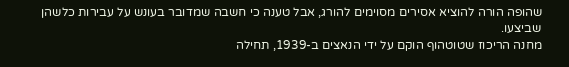שהופה הורה להוציא אסירים מסוימים להורג, אבל טענה כי חשבה שמדובר בעונש על עבירות כלשהן שביצעו.
מחנה הריכוז שטוטהוף הוקם על ידי הנאצים ב-1939, תחילה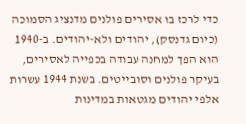כדי לרכז בו אסירים פולנים מדנציג הסמוכה (כיום גדנסק), יהודים ולא-יהודים. ב-1940 הוא הפך למחנה עבודה בכפייה לאסירים, בעיקר פולנים וסובייטים. בשנת 1944 עשרות אלפי יהודים מגטאות במדינות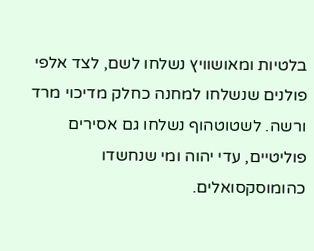בלטיות ומאושוויץ נשלחו לשם, לצד אלפי פולנים שנשלחו למחנה כחלק מדיכוי מרד ורשה. לשטוטהוף נשלחו גם אסירים פוליטיים, עדי יהוה ומי שנחשדו כהומוסקסואלים.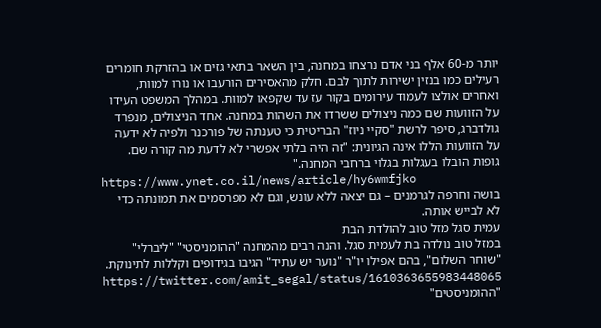יותר מ-60 אלף בני אדם נרצחו במחנה, בין השאר בתאי גזים או בהזרקת חומרים רעילים כמו בנזין ישירות לתוך לבם. חלק מהאסירים הורעבו או נורו למוות, ואחרים אולצו לעמוד עירומים בקור עז עד שקפאו למוות. במהלך המשפט העידו על הזוועות שם כמה ניצולים ששרדו את השהות במחנה. אחד הניצולים, מנפרד גולדברג, סיפר לרשת "סקיי ניוז" הבריטית כי טענתה של פורכנר ולפיה לא ידעה על הזוועות הללו אינה הגיונית: "זה היה בלתי אפשרי לא לדעת מה קורה שם. גופות הובלו בעגלות בגלוי ברחבי המחנה."
https://www.ynet.co.il/news/article/hy6wmfjko
בושה וחרפה לגרמנים – גם יצאה ללא עונש, וגם לא מפרסמים את תמונתה כדי לא לבייש אותה.
עמית סגל מזל טוב להולדת הבת
במזל טוב נולדה בת לעמית סגל. והנה רבים מהמחנה "ההומניסטי" "ליברלי" "שוחר השלום", בהם אפילו יו"ר "נוער יש עתיד" הגיבו בגידופים וקללות לתינוקת.
https://twitter.com/amit_segal/status/1610363655983448065
"ההומניסטים"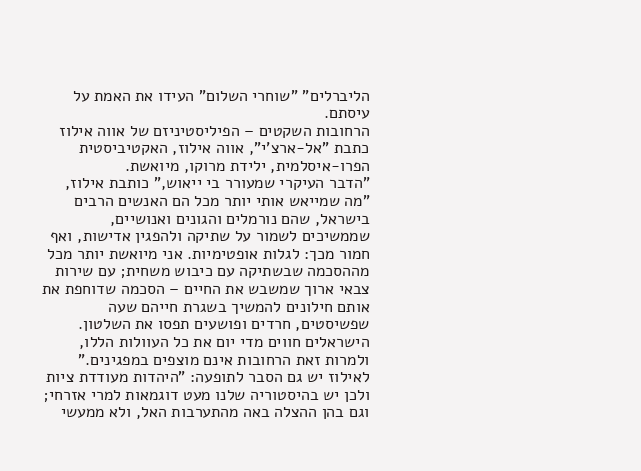הליברלים" "שוחרי השלום" העידו את האמת על עיסתם.
הרחובות השקטים – הפיליסטיניזם של אווה אילוז
כתבת "אל-ארצ'י", אווה אילוז, האקטיביסטית הפרו-איסלמית, ילידת מרוקו, מיואשת.
"הדבר העיקרי שמעורר בי ייאוש," כותבת אילוז, "מה שמייאש אותי יותר מכל הם האנשים הרבים בישראל, שהם נורמלים והגונים ואנושיים, שממשיכים לשמור על שתיקה ולהפגין אדישות, ואף חמור מכך: לגלות אופטימיות. אני מיואשת יותר מכל מההסכמה שבשתיקה עם כיבוש משחית; עם שירות צבאי ארוך שמשבש את החיים – הסכמה שדוחפת את אותם חילונים להמשיך בשגרת חייהם שעה שפשיסטים, חרדים ופושעים תפסו את השלטון. הישראלים חווים מדי יום את כל העוולות הללו, ולמרות זאת הרחובות אינם מוצפים במפגינים."
לאילוז יש גם הסבר לתופעה: "היהדות מעודדת ציות ולכן יש בהיסטוריה שלנו מעט דוגמאות למרי אזרחי; וגם בהן ההצלה באה מהתערבות האל, ולא ממעשי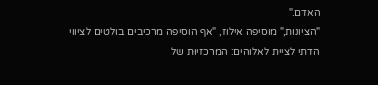האדם."
"הציונות," מוסיפה אילוז, "אף הוסיפה מרכיבים בולטים לציווי הדתי לציית לאלוהים: המרכזיוּת של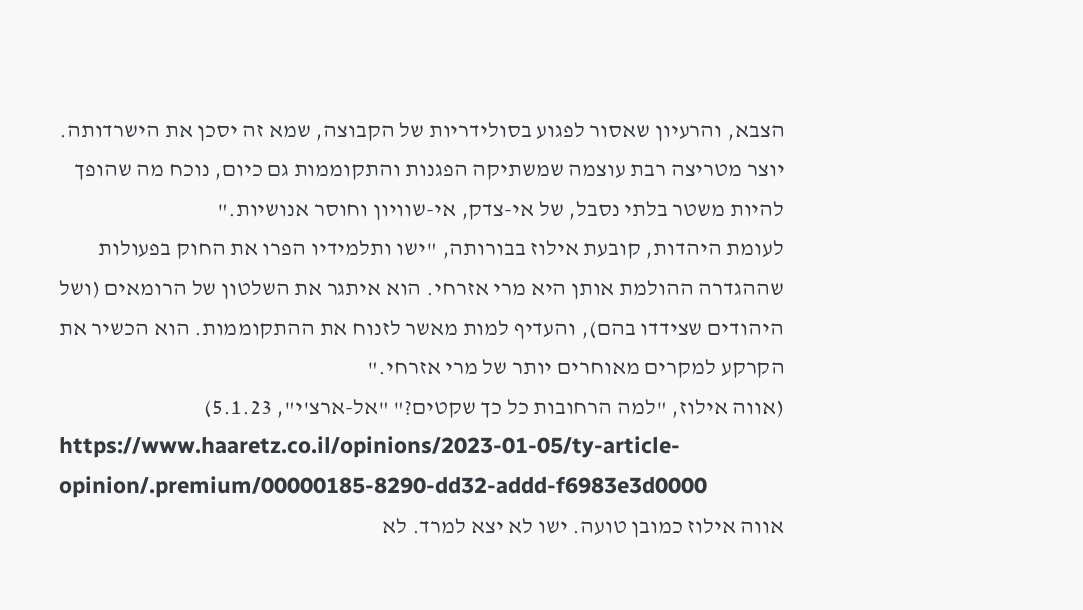הצבא, והרעיון שאסור לפגוע בסולידריות של הקבוצה, שמא זה יסכן את הישרדותה. יוצר מטריצה רבת עוצמה שמשתיקה הפגנות והתקוממות גם כיום, נוכח מה שהופך להיות משטר בלתי נסבל, של אי-צדק, אי-שוויון וחוסר אנושיות."
לעומת היהדות, קובעת אילוז בבורותה, "ישו ותלמידיו הפרו את החוק בפעולות שההגדרה ההולמת אותן היא מרי אזרחי. הוא איתגר את השלטון של הרומאים (ושל היהודים שצידדו בהם), והעדיף למות מאשר לזנוח את ההתקוממות. הוא הכשיר את הקרקע למקרים מאוחרים יותר של מרי אזרחי."
(אווה אילוז, "למה הרחובות כל כך שקטים?" "אל-ארצ'י", 5.1.23)
https://www.haaretz.co.il/opinions/2023-01-05/ty-article-opinion/.premium/00000185-8290-dd32-addd-f6983e3d0000
אווה אילוז כמובן טועה. ישו לא יצא למרד. לא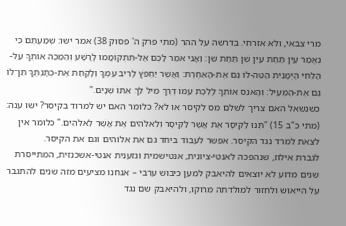מרי צבאי, ולא אזרחי. בדרשה על ההר (מתי פרק ה' פסוק 38) אמר ישו: שְׁמַעְתֶּם כִּי נֶאֱמַר עַיִן תַּחַת עַיִן שֵׁן תַּחַת שֵׁן׃ וַאֲנִי אֹמֵר לָכֶם אַל-תִּתְקוֹמֲמוּ לָרָשָׁע וְהַמַּכֶּה אוֹתְךָ עַל-הַלְּחִי הַיְמָנִית הַטֵּה-לוֹ גַּם אֶת-הָאַחֶרֶת׃ וַאֲשֶׁר יַחְפֹּץ לָרִיב עִמְּךָ וְלָקַחַת אֶת-כֻּתָּנְתֶּךָ תֵּן־לוֹ גַּם אֶת-הַמְּעִיל׃ וְהָאֹנֵס אוֹתְךָ לָלֶכֶת עִמּוֹ דֶּרֶךְ מִיל לֵךְ אִתּוֹ שְׁנָיִם."
כשנשאל האם צריך לשלם מס לקיסר או לא? כלומר האם יש למרוד בקיסר? ישו ענה: (מתי כ"ב 15) "תְּנוּ לַקֵּיסָר אֶת אֲשֶׁר לַקֵּיסָר וְלֵאלֹהִים אֶת אֲשֶׁר לֵאלֹהִים." כלומר אין לצאת למרד נגד הקיסר. אפשר לעבוד ביחד גם את אלוהים וגם את הקיסר.
לגברת אילוז, שנהפכה לאנטי-ציונית, אנטישמית וגזענית אנטי-אשכנזית, המתייסרת שנים מדוע לא יוצאים להיאבק למען כיבוש ערבי – אנחנו מציעים מזה שנים להתגבר על הייאוש ולחזור למולדתה מרוקו, ולהיאבק שם נגד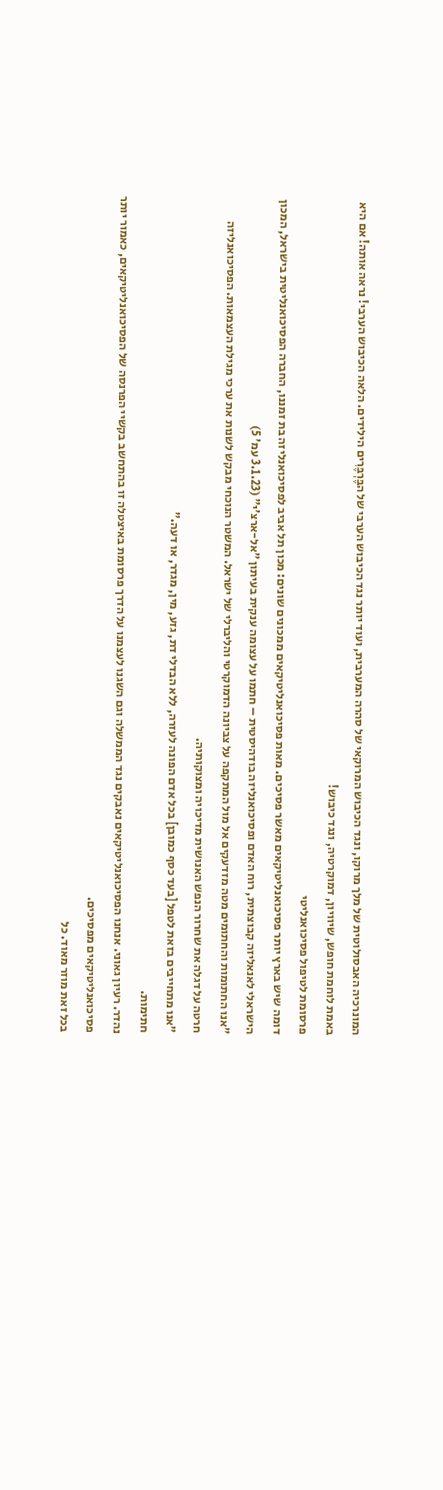המונרכיה האבסולוטית של מלך מרוקו, ונגד הכיבוש המרוקאי של סהרה המערבית, ועוד יותר נגד הכיבוש הערבי של הבֶּרְבֶּרִים הילידים. הלאה הכיבוש הערבי! נראה אותה! אם היא באמת לוחמת חופש, שיוויון, דמוקרטיה, ונגד כיבוש!
פרסומת לטיפול פסיכואנליטי
דומה שיש בארץ יותר פסיכואנליטיקאים מאשר פסיכים. מאות פסיכואנליטיקאים ממכונים שונים: מכון תל אביב לפסיכואנליזה בת זמננו, החברה הפסיכואנליטית בישראל, המכון הישראלי לאנאליזה קבוצתית, רוח האדם ופסיכואנליזה בודהיסטית – חתמו על עצומה ענקית בעיתון "אל-ארצ'י" (3.1.23 עמ' 5)
"אנו החתומות והחתומים מטה מזדעקים אל מול המתקפה על צביונה הדמוקרטי והליברלי של ישראל. המשטר הנוכחי מבקש לשנות את ערכי מגילת העצמאות. הפסיכואנליזה חרטה על דגלה את שחרור הנפש האנושית מדיכויה ומצוקותיה.
"אנו מתחייבים בזאת לטפל [בעד כסף כמובן] בכל אדם הפונה לעזרה, ללא הבדלי דת, גזע, מין, מגדר, או דעה."
חתימות.
נהדר. רעיון גאוני. אנחנו הפסיכואנליטיקאים נאבקים נגד הממשלה וגם השגנו לעצמנו על הדרך פרסומת באיצטלה זו בהתחשב בקשיי הפרנסה של הפסיכואנליטיקאים, כאמור יותר פסיכואנליטיקאים מפסיכים.
בכל זאת מוזר מאוד. כל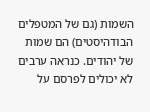השמות (גם של המטפלים הבודהיסטים) הם שמות של יהודים. כנראה ערבים לא יכולים לפרסם על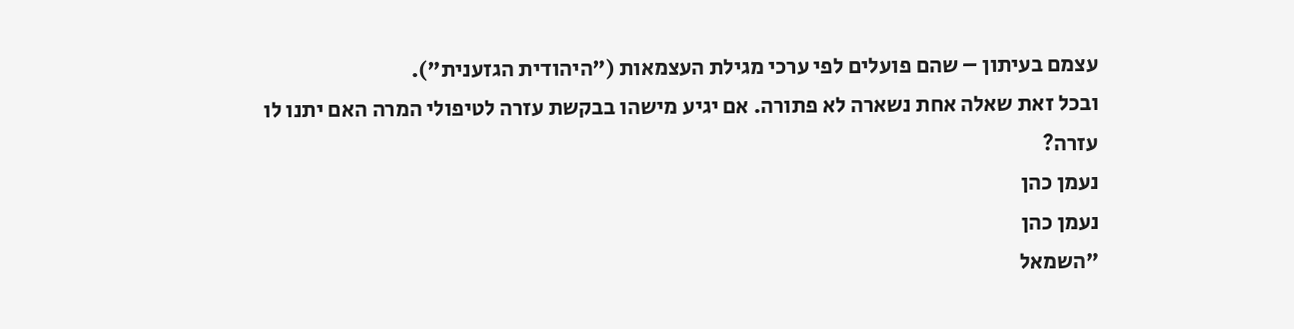עצמם בעיתון – שהם פועלים לפי ערכי מגילת העצמאות ("היהודית הגזענית").
ובכל זאת שאלה אחת נשארה לא פתורה. אם יגיע מישהו בבקשת עזרה לטיפולי המרה האם יתנו לו עזרה?
נעמן כהן
נעמן כהן
"השמאל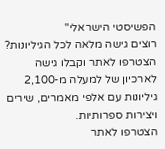הפשיסטי הישראלי"
רוצים גישה מלאה לכל הגיליונות?
הצטרפו לאתר וקבלו גישה לארכיון של למעלה מ-2,100 גיליונות עם אלפי מאמרים, שירים ויצירות ספרותיות.
הצטרפו לאתר